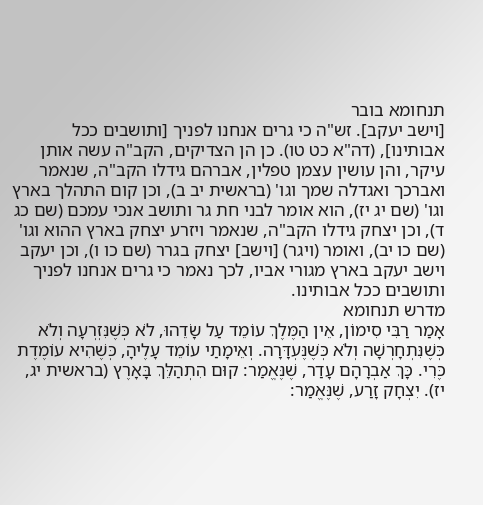תנחומא בובר
[וישב יעקב]. זש"ה כי גרים אנחנו לפניך [ותושבים ככל אבותינו], (דה"א כט טו). כן הן הצדיקים, הקב"ה עשה אותן עיקר, והן עושין עצמן טפלין, אברהם גידלו הקב"ה, שנאמר ואברכך ואגדלה שמך וגו' (בראשית יב ב), וכן קום התהלך בארץ וגו' (שם יג יז), הוא אומר לבני חת גר ותושב אנכי עמכם (שם כג ד), וכן יצחק גידלו הקב"ה, שנאמר ויזרע יצחק בארץ ההוא וגו' (שם כו יב), ואומר (ויגר) [וישב] יצחק בגרר (שם כו ו), וכן יעקב וישב יעקב בארץ מגורי אביו, לכך נאמר כי גרים אנחנו לפניך ותושבים ככל אבותינו.
מדרש תנחומא
אָמַר רַבִּי סִימוֹן, אֵין הַמֶּלֶךְ עוֹמֵד עַל שָׂדֵהוּ, לֹא כְּשֶׁנִּזְרְעָה וְלֹא כְּשֶׁנִּתְחָרְשָׁה וְלֹא כְּשֶׁנֶּעְדָּרָה. וְאֵימָתַי עוֹמֵד עָלֶיהָ, כְּשֶׁהִיא עוֹמֶדֶת כֶּרִי. כָּךְ אַבְרָהָם עָדַר, שֶׁנֶּאֱמַר: קוּם הִתְהַלֵּךְ בָּאָרֶץ (בראשית יג, יז). יִצְחָק זָרַע, שֶׁנֶּאֱמַר: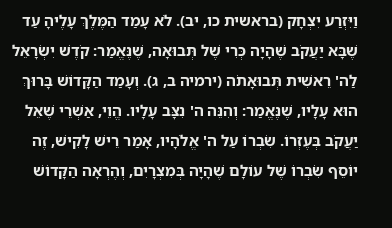וַיִּזְרַע יִצְחָק (בראשית כו, יב). לֹא עָמַד הַמֶּלֶךְ עָלֶיהָ עַד שֶׁבָּא יַעֲקֹב שֶׁהָיָה כְּרִי שֶׁל תְּבוּאָה, שֶׁנֶּאֱמַר: קֹדֶשׁ יִשְׂרָאֵל לַה' רֵאשִׁית תְּבוּאָתֹה (ירמיה ב, ג). וְעָמַד הַקָּדוֹשׁ בָּרוּךְ הוּא עָלָיו, שֶׁנֶּאֱמַר: וְהִנֵּה ה' נִצָּב עָלָיו. הֱוֵי, אַשְׁרֵי שֶׁאֵל יַעֲקֹב בְּעֶזְרוֹ. שִׂבְרוֹ עַל ה' אֱלֹהָיו, אָמַר רֵישׁ לָקִישׁ, זֶה יוֹסֵף שִׂבְרוֹ שֶׁל עוֹלָם שֶׁהָיָה בְּמִצְרָיִם, וְהֶרְאָה הַקָּדוֹשׁ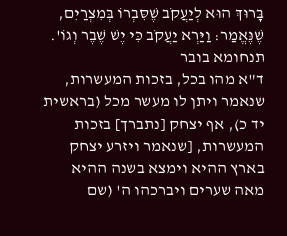בָּרוּךְ הוּא לְיַעֲקֹב שֶׁסִּבְרוֹ בְּמִצְרַיִם, שֶׁנֶּאֱמַר: וַיַּרְא יַעֲקֹב כִּי יֶשׁ שֶׁבֶר וְגוֹ'.
תנחומא בובר
ד"א מהו בכל, בזכות המעשרות, שנאמר ויתן לו מעשר מכל (בראשית יד כ), אף יצחק [נתברך] בזכות המעשרות, [שנאמר ויזרע יצחק בארץ ההיא וימצא בשנה ההיא מאה שערים ויברכהו ה' (שם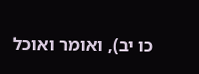כו יב), ואומר ואוכל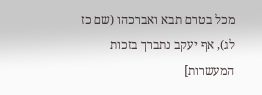מכל בטרם תבא ואברכהו (שם כז לג), אף יעקב נתברך בזכות המעשרות]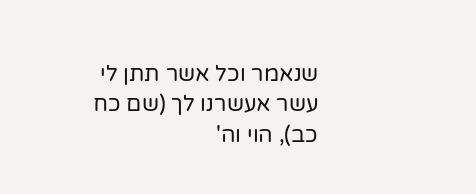שנאמר וכל אשר תתן לי עשר אעשרנו לך (שם כח כב), הוי וה'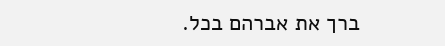ברך את אברהם בכל.